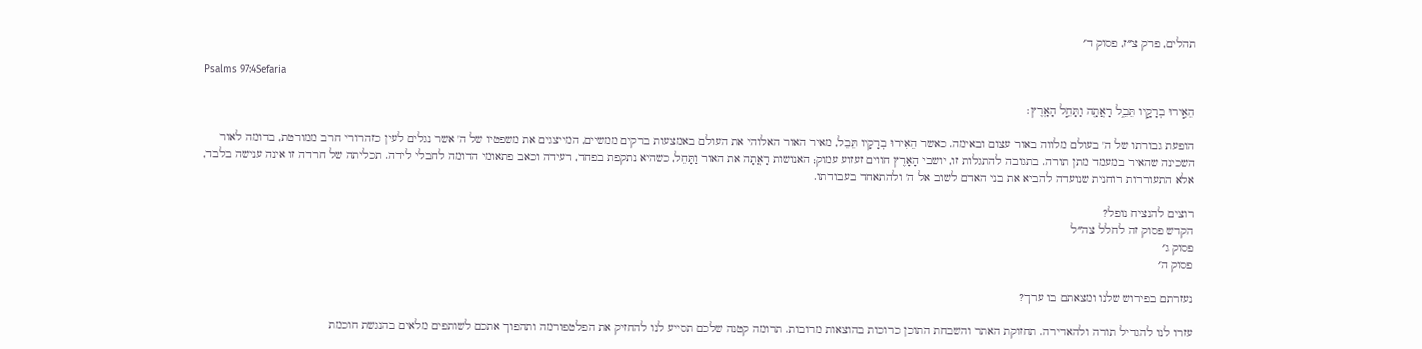תהלים, פרק צ״ז, פסוק ד׳

Psalms 97:4Sefaria

הֵאִ֣ירוּ בְרָקָ֣יו תֵּבֵ֑ל רָאֲתָ֖ה וַתָּחֵ֣ל הָאָֽרֶץ׃

הופעת גבורתו של ה' בעולם מלווה באור עצום ובאימה. כאשר הֵאִירוּ בְרָקָיו תֵּבֵל, מאיר האור האלוהי את העולם באמצעות ברקים ממשיים, המייצגים את משפטיו של ה' אשר נגלים לעין כזהרורי חרב ממורטת, בדומה לאור השכינה שהאיר במעמד מתן תורה. בתגובה להתגלות זו, יושבי הָאָרֶץ חווים זעזוע עמוק; האנושות רָאֲתָה את האור וַתָּחֵל, כשהיא נתקפת בפחד, רעידה וכאב פתאומי הדומה לחבלי לידה. תכליתה של חרדה זו אינה ענישה בלבד, אלא התעוררות רוחנית שנועדה להביא את בני האדם לשוב אל ה' ולהתאחד בעבודתו.

רוצים להנציח נופל?
הקדש פסוק זה לחלל צה״ל
פסוק ג׳
פסוק ה׳

נעזרתם בפירוש שלנו ומצאתם בו ערך?

עזרו לנו להגדיל תורה ולהאדירה. תחזוקת האתר והשבחת התוכן כרוכות בהוצאות מרובות. תרומה קטנה שלכם תסייע לנו להחזיק את הפלטפורמה ותהפוך אתכם לשותפים מלאים בהנגשת חוכמת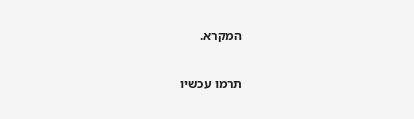המקרא.

תרמו עכשיו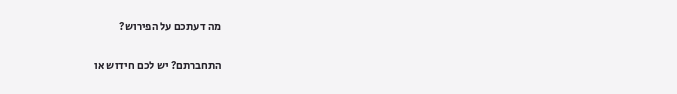מה דעתכם על הפירוש?

התחברתם? יש לכם חידוש או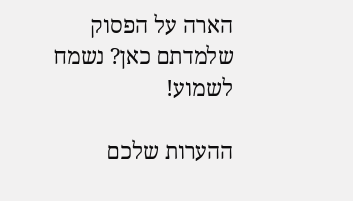הארה על הפסוק שלמדתם כאן? נשמח לשמוע!

ההערות שלכם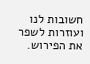חשובות לנו ועוזרות לשפר את הפירוש.